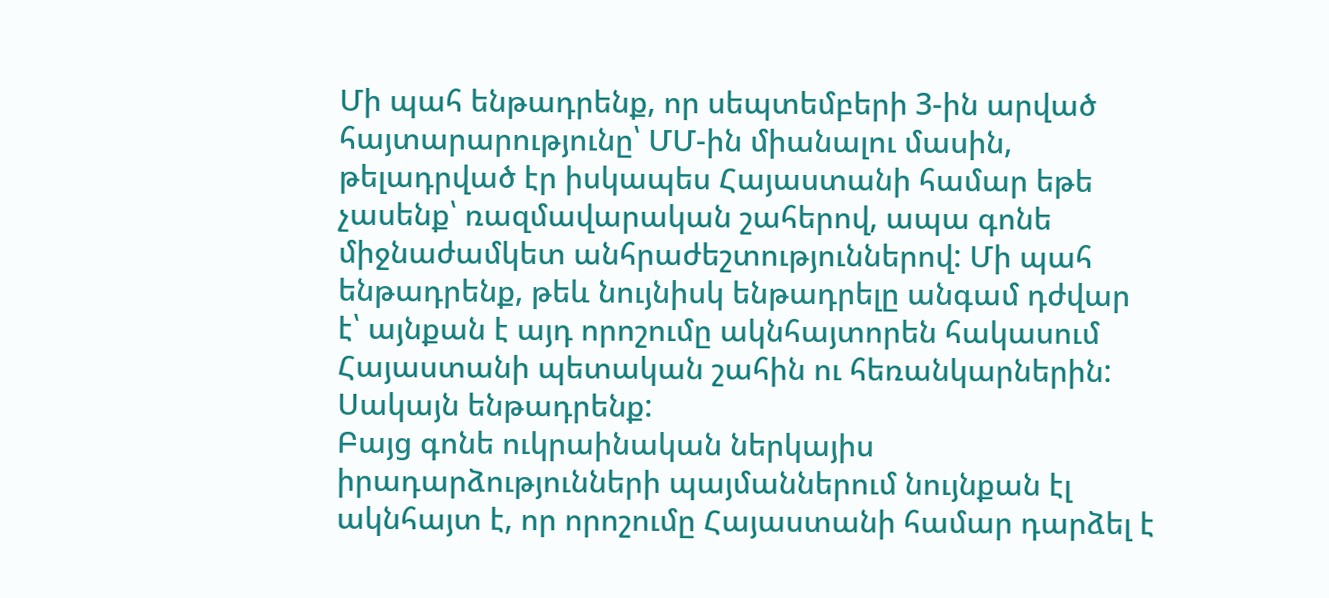Մի պահ ենթադրենք, որ սեպտեմբերի 3-ին արված հայտարարությունը՝ ՄՄ-ին միանալու մասին, թելադրված էր իսկապես Հայաստանի համար եթե չասենք՝ ռազմավարական շահերով, ապա գոնե միջնաժամկետ անհրաժեշտություններով: Մի պահ ենթադրենք, թեև նույնիսկ ենթադրելը անգամ դժվար է՝ այնքան է այդ որոշումը ակնհայտորեն հակասում Հայաստանի պետական շահին ու հեռանկարներին: Սակայն ենթադրենք:
Բայց գոնե ուկրաինական ներկայիս իրադարձությունների պայմաններում նույնքան էլ ակնհայտ է, որ որոշումը Հայաստանի համար դարձել է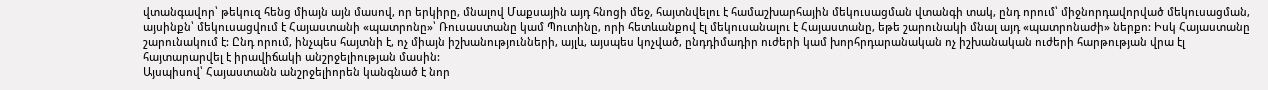վտանգավոր՝ թեկուզ հենց միայն այն մասով, որ երկիրը, մնալով Մաքսային այդ հնոցի մեջ, հայտնվելու է համաշխարհային մեկուսացման վտանգի տակ, ընդ որում՝ միջնորդավորված մեկուսացման, այսինքն՝ մեկուսացվում է Հայաստանի «պատրոնը»՝ Ռուսաստանը կամ Պուտինը, որի հետևանքով էլ մեկուսանալու է Հայաստանը, եթե շարունակի մնալ այդ «պատրոնաժի» ներքո: Իսկ Հայաստանը շարունակում է: Ընդ որում, ինչպես հայտնի է, ոչ միայն իշխանությունների, այլև, այսպես կոչված, ընդդիմադիր ուժերի կամ խորհրդարանական ոչ իշխանական ուժերի հարթության վրա էլ հայտարարվել է իրավիճակի անշրջելիության մասին:
Այսպիսով՝ Հայաստանն անշրջելիորեն կանգնած է նոր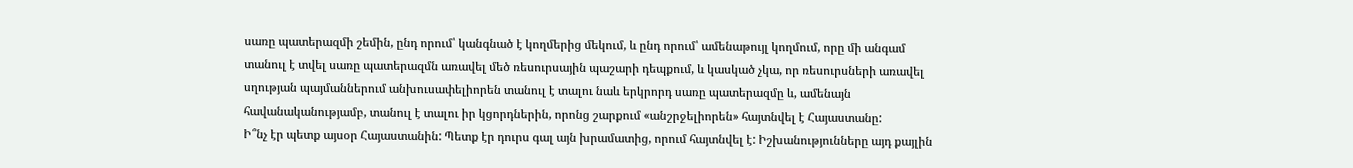սառը պատերազմի շեմին, ընդ որում՝ կանգնած է կողմերից մեկում, և ընդ որում՝ ամենաթույլ կողմում, որը մի անգամ տանուլ է տվել սառը պատերազմն առավել մեծ ռեսուրսային պաշարի դեպքում, և կասկած չկա, որ ռեսուրսների առավել սղության պայմաններում անխուսափելիորեն տանուլ է տալու նաև երկրորդ սառը պատերազմը և, ամենայն հավանականությամբ, տանուլ է տալու իր կցորդներին, որոնց շարքում «անշրջելիորեն» հայտնվել է Հայաստանը:
Ի՞նչ էր պետք այսօր Հայաստանին: Պետք էր դուրս գալ այն խրամատից, որում հայտնվել է: Իշխանությունները այդ քայլին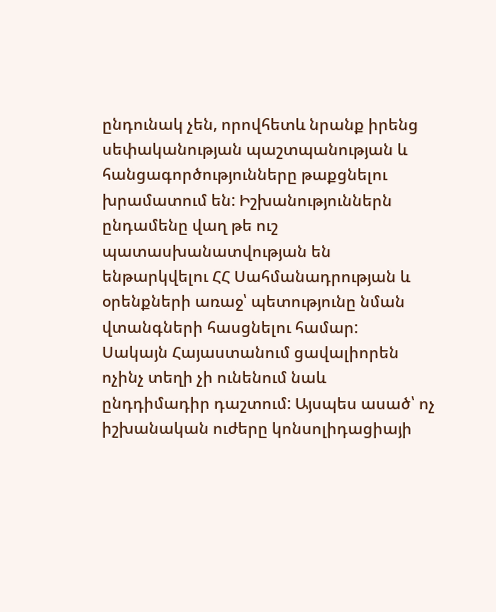ընդունակ չեն, որովհետև նրանք իրենց սեփականության պաշտպանության և հանցագործությունները թաքցնելու խրամատում են: Իշխանություններն ընդամենը վաղ թե ուշ պատասխանատվության են ենթարկվելու ՀՀ Սահմանադրության և օրենքների առաջ՝ պետությունը նման վտանգների հասցնելու համար:
Սակայն Հայաստանում ցավալիորեն ոչինչ տեղի չի ունենում նաև ընդդիմադիր դաշտում: Այսպես ասած՝ ոչ իշխանական ուժերը կոնսոլիդացիայի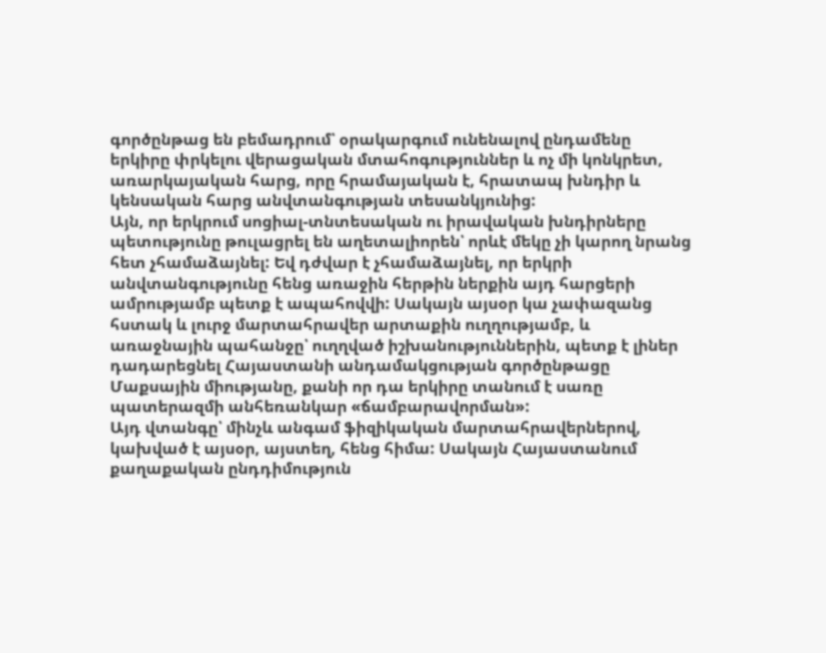գործընթաց են բեմադրում՝ օրակարգում ունենալով ընդամենը երկիրը փրկելու վերացական մտահոգություններ և ոչ մի կոնկրետ, առարկայական հարց, որը հրամայական է, հրատապ խնդիր և կենսական հարց անվտանգության տեսանկյունից:
Այն, որ երկրում սոցիալ-տնտեսական ու իրավական խնդիրները պետությունը թուլացրել են աղետալիորեն՝ որևէ մեկը չի կարող նրանց հետ չհամաձայնել: Եվ դժվար է չհամաձայնել, որ երկրի անվտանգությունը հենց առաջին հերթին ներքին այդ հարցերի ամրությամբ պետք է ապահովվի: Սակայն այսօր կա չափազանց հստակ և լուրջ մարտահրավեր արտաքին ուղղությամբ, և առաջնային պահանջը՝ ուղղված իշխանություններին, պետք է լիներ դադարեցնել Հայաստանի անդամակցության գործընթացը Մաքսային միությանը, քանի որ դա երկիրը տանում է սառը պատերազմի անհեռանկար «ճամբարավորման»:
Այդ վտանգը՝ մինչև անգամ ֆիզիկական մարտահրավերներով, կախված է այսօր, այստեղ, հենց հիմա: Սակայն Հայաստանում քաղաքական ընդդիմություն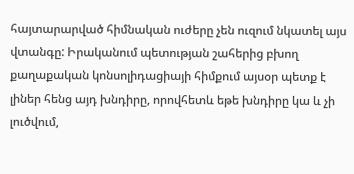հայտարարված հիմնական ուժերը չեն ուզում նկատել այս վտանգը: Իրականում պետության շահերից բխող քաղաքական կոնսոլիդացիայի հիմքում այսօր պետք է լիներ հենց այդ խնդիրը, որովհետև եթե խնդիրը կա և չի լուծվում,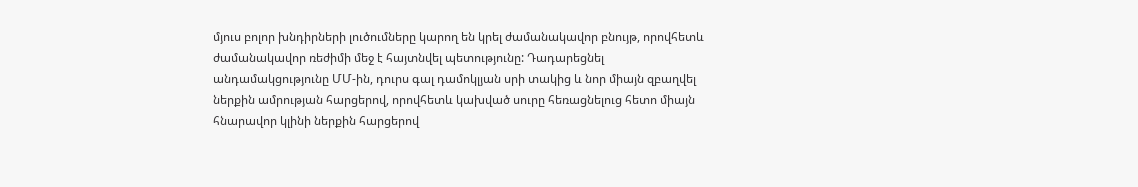մյուս բոլոր խնդիրների լուծումները կարող են կրել ժամանակավոր բնույթ, որովհետև ժամանակավոր ռեժիմի մեջ է հայտնվել պետությունը: Դադարեցնել անդամակցությունը ՄՄ-ին, դուրս գալ դամոկլյան սրի տակից և նոր միայն զբաղվել ներքին ամրության հարցերով, որովհետև կախված սուրը հեռացնելուց հետո միայն հնարավոր կլինի ներքին հարցերով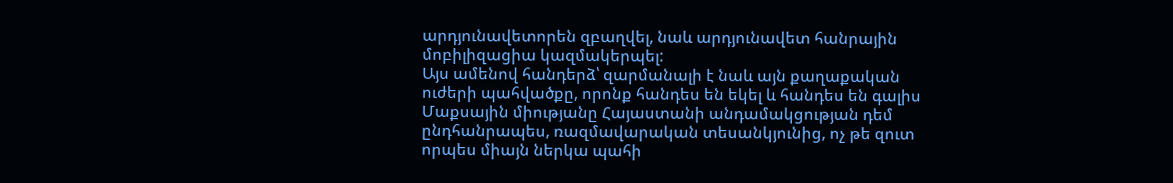արդյունավետորեն զբաղվել, նաև արդյունավետ հանրային մոբիլիզացիա կազմակերպել:
Այս ամենով հանդերձ՝ զարմանալի է նաև այն քաղաքական ուժերի պահվածքը, որոնք հանդես են եկել և հանդես են գալիս Մաքսային միությանը Հայաստանի անդամակցության դեմ ընդհանրապես, ռազմավարական տեսանկյունից, ոչ թե զուտ որպես միայն ներկա պահի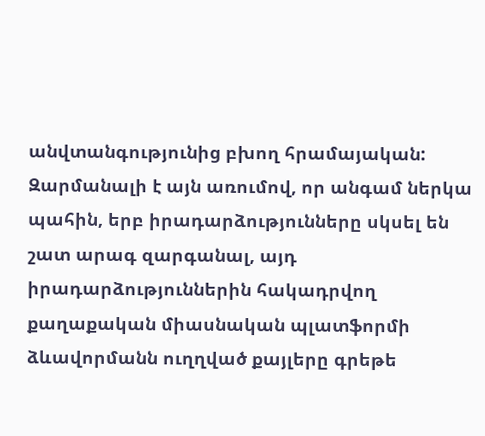անվտանգությունից բխող հրամայական: Զարմանալի է այն առումով, որ անգամ ներկա պահին, երբ իրադարձությունները սկսել են շատ արագ զարգանալ, այդ իրադարձություններին հակադրվող քաղաքական միասնական պլատֆորմի ձևավորմանն ուղղված քայլերը գրեթե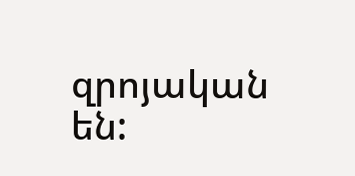զրոյական են: